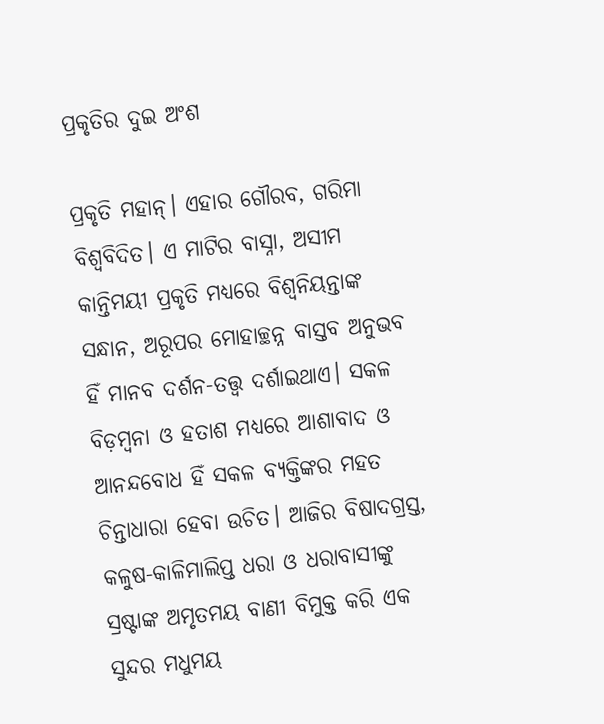ପ୍ରକୃତିର ଦୁଇ ଅଂଶ

ପ୍ରକୃତି ମହାନ୍‌। ଏହାର ଗୌରବ, ଗରିମା ବିଶ୍ୱବିଦିତ। ଏ ମାଟିର ବାସ୍ନା, ଅସୀମ କାନ୍ତିମୟୀ ପ୍ରକୃତି ମଧ୍ୟରେ ବିଶ୍ୱନିୟନ୍ତାଙ୍କ ସନ୍ଧାନ, ଅରୂପର ମୋହାଚ୍ଛନ୍ନ ବାସ୍ତବ ଅନୁଭବ ହିଁ ମାନବ ଦର୍ଶନ-ତତ୍ତ୍ୱ ଦର୍ଶାଇଥାଏ। ସକଳ ବିଡ଼ମ୍ବନା ଓ ହତାଶ ମଧ୍ୟରେ ଆଶାବାଦ ଓ ଆନନ୍ଦବୋଧ ହିଁ ସକଳ ବ୍ୟକ୍ତିଙ୍କର ମହତ ଚିନ୍ତାଧାରା ହେବା ଉଚିତ। ଆଜିର ବିଷାଦଗ୍ରସ୍ତ, କଳୁଷ-କାଳିମାଲିପ୍ତ ଧରା ଓ ଧରାବାସୀଙ୍କୁ ସ୍ରଷ୍ଟାଙ୍କ ଅମୃତମୟ ବାଣୀ ବିମୁକ୍ତ କରି ଏକ ସୁନ୍ଦର ମଧୁମୟ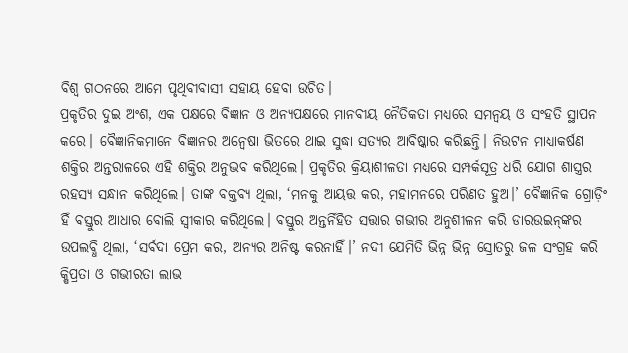ବିଶ୍ୱ ଗଠନରେ ଆମେ ପୃଥିବୀବାସୀ ସହାୟ ହେବା ଉଚିତ।
ପ୍ରକୃତିର ଦୁଇ ଅଂଶ, ଏକ ପକ୍ଷରେ ବିଜ୍ଞାନ ଓ ଅନ୍ୟପକ୍ଷରେ ମାନବୀୟ ନୈତିକତା ମଧ୍ୟରେ ସମନ୍ବୟ ଓ ସଂହତି ସ୍ଥାପନ କରେ। ବୈଜ୍ଞାନିକମାନେ ବିଜ୍ଞାନର ଅନ୍ବେଷା ଭିତରେ ଥାଇ ସୁଦ୍ଧା ସତ୍ୟର ଆବିଷ୍କାର କରିଛନ୍ତି। ନିଉଟନ ମାଧ୍ୟାକର୍ଷଣ ଶକ୍ତିର ଅନ୍ତରାଳରେ ଏହି ଶକ୍ତିର ଅନୁଭବ କରିଥିଲେ। ପ୍ରକୃତିର କ୍ରିୟାଶୀଳତା ମଧ୍ୟରେ ସମ୍ପର୍କସୂତ୍ର ଧରି ଯୋଗ ଶାସ୍ତ୍ରର ରହସ୍ୟ ସନ୍ଧାନ କରିଥିଲେ। ତାଙ୍କ ବକ୍ତବ୍ୟ ଥିଲା, ‘ମନକୁ ଆୟତ୍ତ କର, ମହାମନରେ ପରିଣତ ହୁଅ।’ ବୈଜ୍ଞାନିକ ଗ୍ରୋଡ଼ିଂ ହିଁ ବସ୍ତୁର ଆଧାର ବୋଲି ସ୍ବୀକାର କରିଥିଲେ। ବସ୍ତୁର ଅନ୍ତର୍ନିହିତ ସତ୍ତାର ଗଭୀର ଅନୁଶୀଳନ କରି ଡାରଉଇନ୍‌ଙ୍କର ଉପଲବ୍ଧି ଥିଲା, ‘ସର୍ବଦା ପ୍ରେମ କର, ଅନ୍ୟର ଅନିଷ୍ଟ କରନାହିଁ।’ ନଦୀ ଯେମିତି ଭିନ୍ନ ଭିନ୍ନ ସ୍ରୋତରୁ ଜଳ ସଂଗ୍ରହ କରି କ୍ଷିପ୍ରତା ଓ ଗଭୀରତା ଲାଭ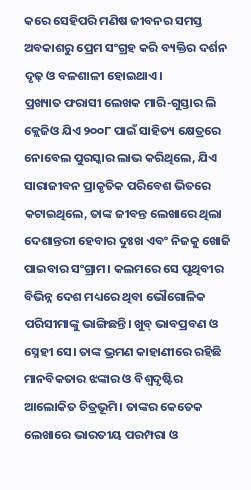କରେ ସେହିପରି ମଣିଷ ଜୀବନର ସମସ୍ତ ଅବକାଶରୁ ପ୍ରେମ ସଂଗ୍ରହ କରି ବ୍ୟକ୍ତିର ଦର୍ଶନ ଦୃଢ଼ ଓ ବଳଶାଳୀ ହୋଇଥାଏ।
ପ୍ରଖ୍ୟାତ ଫରାସୀ ଲେଖକ ମାରି-ଗୁସ୍ତାର ଲି କ୍ଲେଜିଓ ଯିଏ ୨୦୦୮ ପାଇଁ ସାହିତ୍ୟ କ୍ଷେତ୍ରରେ ନୋବେଲ ପୁରସ୍କାର ଲାଭ କରିଥିଲେ, ଯିଏ ସାରାଜୀବନ ପ୍ରାକୃତିକ ପରିବେଶ ଭିତରେ କଟାଇଥିଲେ, ତାଙ୍କ ଜୀବନ୍ତ ଲେଖାରେ ଥିଲା ଦେଶାନ୍ତରୀ ହେବାର ଦୁଃଖ ଏବଂ ନିଜକୁ ଖୋଜି ପାଇବାର ସଂଗ୍ରାମ। କଲମରେ ସେ ପୃଥିବୀର ବିଭିନ୍ନ ଦେଶ ମଧ୍ୟରେ ଥିବା ଭୌଗୋଳିକ ପରିସୀମାଙ୍କୁ ଭାଙ୍ଗିଛନ୍ତି। ଖୁବ୍‌ ଭାବପ୍ରବଣ ଓ ସ୍ନେହୀ ସେ। ତାଙ୍କ ଭ୍ରମଣ କାହାଣୀରେ ରହିଛି ମାନବିକତାର ଝଙ୍କାର ଓ ବିଶ୍ୱଦୃଷ୍ଟିର ଆଲୋକିତ ଚିତ୍ରଭୂମି। ତାଙ୍କର କେତେକ ଲେଖାରେ ଭାରତୀୟ ପରମ୍ପରା ଓ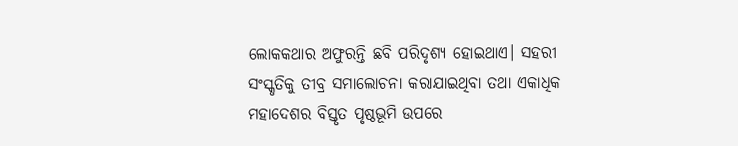ଲୋକକଥାର ଅଫୁରନ୍ତି ଛବି ପରିଦୃଶ୍ୟ ହୋଇଥାଏ। ସହରୀ ସଂସ୍କୃତିକୁ ତୀବ୍ର ସମାଲୋଚନା କରାଯାଇଥିବା ତଥା ଏକାଧିକ ମହାଦେଶର ବିସ୍ତୃତ ପୃଷ୍ଠଭୂମି ଉପରେ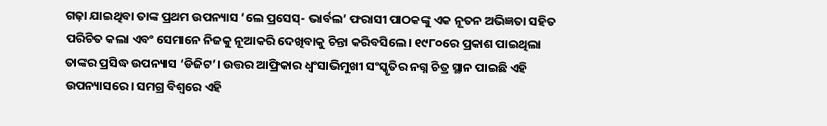ଗଢ଼ା ଯାଇଥିବା ତାଙ୍କ ପ୍ରଥମ ଉପନ୍ୟାସ ‘ଲେ ପ୍ରସେସ୍‌- ଭାର୍ବଲ’ ଫରାସୀ ପାଠକଙ୍କୁ ଏକ ନୂତନ ଅଭିଜ୍ଞତା ସହିତ ପରିଚିତ କଲା ଏବଂ ସେମାନେ ନିଜକୁ ନୂଆକରି ଦେଖିବାକୁ ଚିନ୍ତା କରିବସିଲେ। ୧୯୮୦ରେ ପ୍ରକାଶ ପାଇଥିଲା ତାଙ୍କର ପ୍ରସିଦ୍ଧ ଉପନ୍ୟାସ ‘ଡିଜିଟ’। ଉତ୍ତର ଆଫ୍ରିକାର ଧ୍ୱଂସାଭିମୁଖୀ ସଂସ୍କୃତିର ନଗ୍ନ ଚିତ୍ର ସ୍ଥାନ ପାଇଛି ଏହି ଉପନ୍ୟାସରେ। ସମଗ୍ର ବିଶ୍ୱରେ ଏହି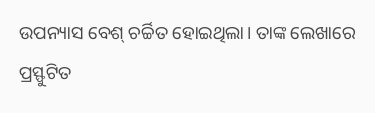ଉପନ୍ୟାସ ବେଶ୍‌ ଚର୍ଚ୍ଚିତ ହୋଇଥିଲା। ତାଙ୍କ ଲେଖାରେ ପ୍ରସ୍ଫୁଟିତ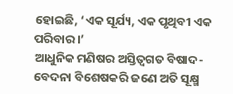ହୋଇଛି, ‘ଏକ ସୂର୍ଯ୍ୟ, ଏକ ପୃଥିବୀ ଏକ ପରିବାର।’
ଆଧୁନିକ ମଣିଷର ଅସ୍ତିତ୍ୱଗତ ବିଷାଦ- ବେଦନା ବିଶେଷକରି ଜଣେ ଅତି ସୂକ୍ଷ୍ମ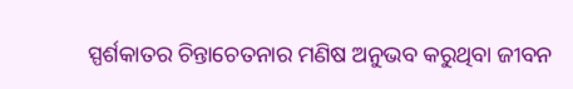ସ୍ପର୍ଶକାତର ଚିନ୍ତାଚେତନାର ମଣିଷ ଅନୁଭବ କରୁଥିବା ଜୀବନ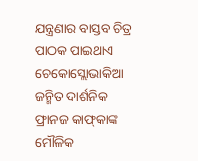ଯନ୍ତ୍ରଣାର ବାସ୍ତବ ଚିତ୍ର ପାଠକ ପାଇଥାଏ ଚେକୋସ୍ଲୋଭାକିଆ ଜନ୍ମିତ ଦାର୍ଶନିକ ଫ୍ରାନଜ କାଫ୍‌କାଙ୍କ ମୌଳିକ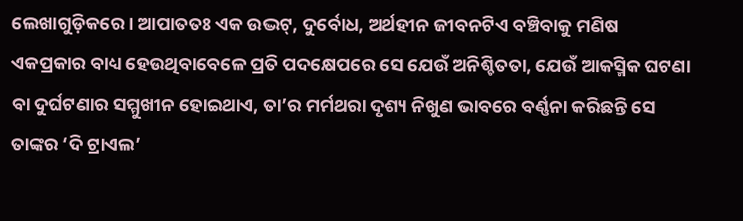ଲେଖାଗୁଡ଼ିକରେ। ଆପାତତଃ ଏକ ଉଦ୍ଭଟ୍‌, ଦୁର୍ବୋଧ, ଅର୍ଥହୀନ ଜୀବନଟିଏ ବଞ୍ଚିବାକୁ ମଣିଷ ଏକପ୍ରକାର ବାଧ୍ୟ ହେଉଥିବାବେଳେ ପ୍ରତି ପଦକ୍ଷେପରେ ସେ ଯେଉଁ ଅନିଶ୍ଚିତତା, ଯେଉଁ ଆକସ୍ମିକ ଘଟଣା ବା ଦୁର୍ଘଟଣାର ସମ୍ମୁଖୀନ ହୋଇଥାଏ, ତା’ର ମର୍ମଥରା ଦୃଶ୍ୟ ନିଖୁଣ ଭାବରେ ବର୍ଣ୍ଣନା କରିଛନ୍ତି ସେ ତାଙ୍କର ‘ଦି ଟ୍ରାଏଲ’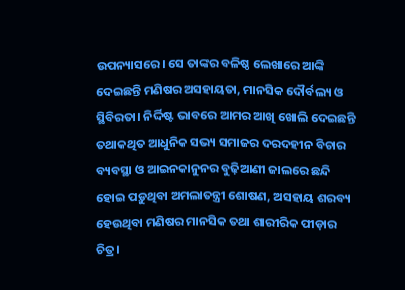ଉପନ୍ୟାସରେ। ସେ ତାଙ୍କର ବଳିଷ୍ଠ ଲେଖାରେ ଆଙ୍କି ଦେଇଛନ୍ତି ମଣିଷର ଅସହାୟତା, ମାନସିକ ଦୌର୍ବଲ୍ୟ ଓ ସ୍ଥିବିରତା। ନିର୍ଦ୍ଦିଷ୍ଟ ଭାବରେ ଆମର ଆଖି ଖୋଲି ଦେଇଛନ୍ତି ତଥାକଥିତ ଆଧୁନିକ ସଭ୍ୟ ସମାଜର ଦରଦହୀନ ବିଚାର ବ୍ୟବସ୍ଥା ଓ ଆଇନକାନୁନର ବୁଢ଼ିଆଣୀ ଜାଲରେ ଛନ୍ଦି ହୋଇ ପଡ଼ୁଥିବା ଅମଲାତନ୍ତ୍ରୀ ଶୋଷଣ, ଅସହାୟ ଶରବ୍ୟ ହେଉଥିବା ମଣିଷର ମାନସିକ ତଥା ଶାରୀରିକ ପୀଡ଼ାର ଚିତ୍ର।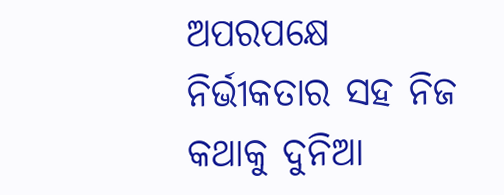ଅପରପକ୍ଷେ ନିର୍ଭୀକତାର ସହ ନିଜ କଥାକୁ ଦୁନିଆ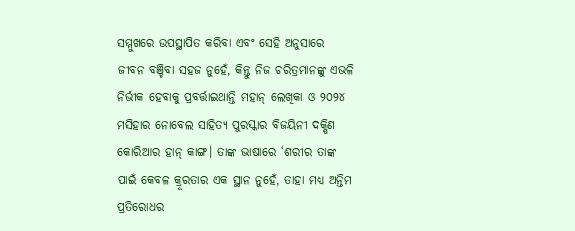ସମ୍ମୁଖରେ ଉପସ୍ଥାପିତ କରିବା ଏବଂ ସେହି ଅନୁସାରେ ଜୀବନ ବଞ୍ଚିବା ସହଜ ନୁହେଁ, କିନ୍ତୁ ନିଜ ଚରିତ୍ରମାନଙ୍କୁ ଏଭଳି ନିର୍ଭୀକ ହେବାକୁ ପ୍ରବର୍ତ୍ତାଇଥାନ୍ତି ମହାନ୍‌ ଲେଖିକା ଓ ୨୦୨୪ ମସିହାର ନୋବେଲ ସାହିତ୍ୟ ପୁରସ୍କାର ବିଜୟିନୀ ଦକ୍ଷିଣ କୋରିଆର ହାନ୍‌ କାଙ୍ଗ। ତାଙ୍କ ଭାଷାରେ ‘ଶରୀର ତାଙ୍କ ପାଇଁ କେବଳ କ୍ରୂରତାର ଏକ ସ୍ଥାନ ନୁହେଁ, ତାହା ମଧ୍ୟ ଅନ୍ତିମ ପ୍ରତିରୋଧର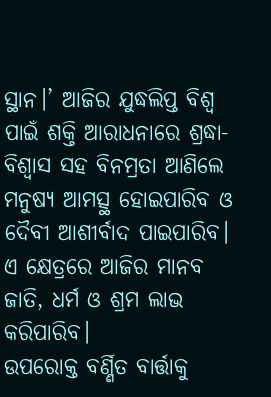ସ୍ଥାନ।’ ଆଜିର ଯୁଦ୍ଧଲିପ୍ତ ବିଶ୍ୱ ପାଇଁ ଶକ୍ତି ଆରାଧନାରେ ଶ୍ରଦ୍ଧା- ବିଶ୍ୱାସ ସହ ବିନମ୍ରତା ଆଣିଲେ ମନୁଷ୍ୟ ଆମତ୍ସ୍ଥ ହୋଇପାରିବ ଓ ଦୈବୀ ଆଶୀର୍ବାଦ ପାଇପାରିବ। ଏ କ୍ଷେତ୍ରରେ ଆଜିର ମାନବ ଜାତି, ଧର୍ମ ଓ ଶ୍ରମ ଲାଭ କରିପାରିବ।
ଉପରୋକ୍ତ ବର୍ଣ୍ଣିତ ବାର୍ତ୍ତାକୁ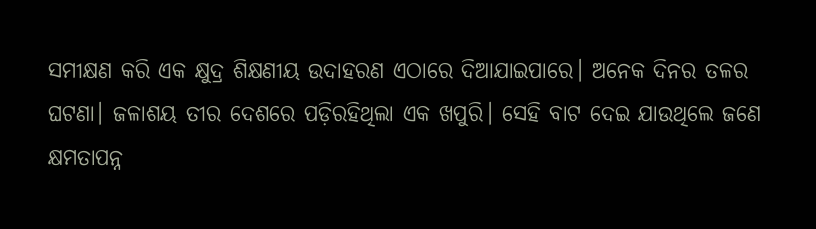ସମୀକ୍ଷଣ କରି ଏକ କ୍ଷୁଦ୍ର ଶିକ୍ଷଣୀୟ ଉଦାହରଣ ଏଠାରେ ଦିଆଯାଇପାରେ। ଅନେକ ଦିନର ତଳର ଘଟଣା। ଜଳାଶୟ ତୀର ଦେଶରେ ପଡ଼ିରହିଥିଲା ଏକ ଖପୁରି। ସେହି ବାଟ ଦେଇ ଯାଉଥିଲେ ଜଣେ କ୍ଷମତାପନ୍ନ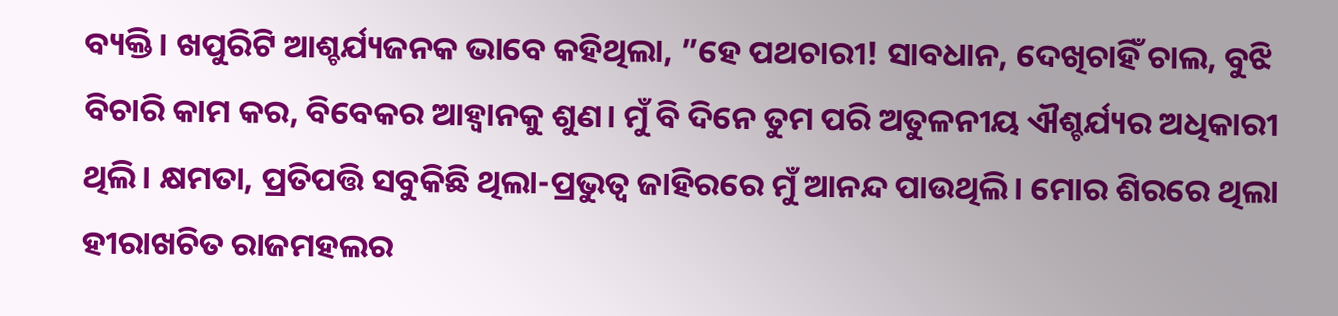ବ୍ୟକ୍ତି। ଖପୁରିଟି ଆଶ୍ଚର୍ଯ୍ୟଜନକ ଭାବେ କହିଥିଲା, ”ହେ ପଥଚାରୀ! ସାବଧାନ, ଦେଖିଚାହିଁ ଚାଲ, ବୁଝି ବିଚାରି କାମ କର, ବିବେକର ଆହ୍ବାନକୁ ଶୁଣ। ମୁଁ ବି ଦିନେ ତୁମ ପରି ଅତୁଳନୀୟ ଐଶ୍ଚର୍ଯ୍ୟର ଅଧିକାରୀ ଥିଲି। କ୍ଷମତା, ପ୍ରତିପତ୍ତି ସବୁକିଛି ଥିଲା-ପ୍ରଭୁତ୍ୱ ଜାହିରରେ ମୁଁ ଆନନ୍ଦ ପାଉଥିଲି। ମୋର ଶିରରେ ଥିଲା ହୀରାଖଚିତ ରାଜମହଲର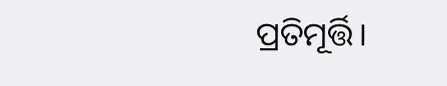ପ୍ରତିମୂର୍ତ୍ତି।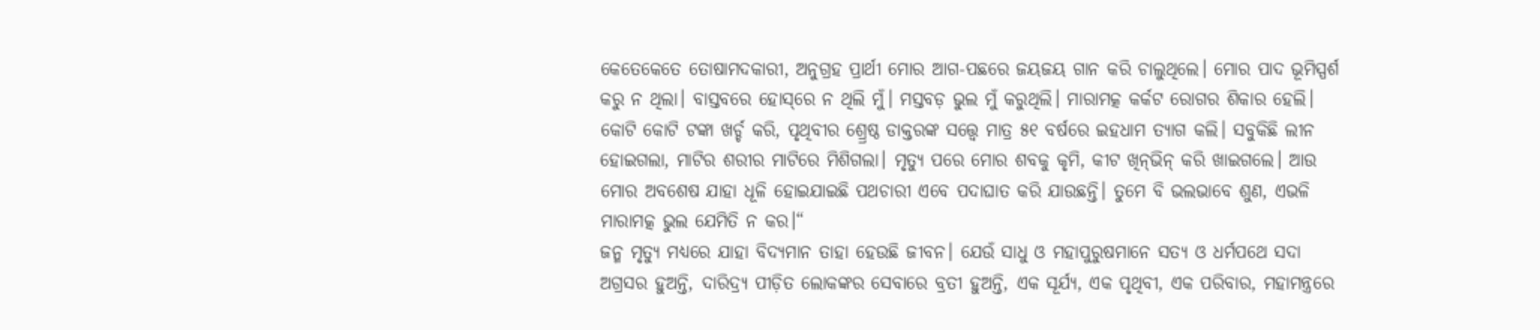କେତେକେତେ ତୋଷାମଦକାରୀ, ଅନୁଗ୍ରହ ପ୍ରାର୍ଥୀ ମୋର ଆଗ-ପଛରେ ଜୟଜୟ ଗାନ କରି ଚାଲୁଥିଲେ। ମୋର ପାଦ ଭୂମିସ୍ପର୍ଶ କରୁ ନ ଥିଲା। ବାସ୍ତବରେ ହୋସ୍‌ରେ ନ ଥିଲି ମୁଁ। ମସ୍ତବଡ଼ ଭୁଲ ମୁଁ କରୁଥିଲି। ମାରାମତ୍କ କର୍କଟ ରୋଗର ଶିକାର ହେଲି। କୋଟି କୋଟି ଟଙ୍କା ଖର୍ଚ୍ଚ କରି, ପୃଥିବୀର ଶ୍ର୍ରେଷ୍ଠ ଡାକ୍ତରଙ୍କ ସତ୍ତ୍ୱେ ମାତ୍ର ୫୧ ବର୍ଷରେ ଇହଧାମ ତ୍ୟାଗ କଲି। ସବୁକିଛି ଲୀନ ହୋଇଗଲା, ମାଟିର ଶରୀର ମାଟିରେ ମିଶିଗଲା। ମୃତ୍ୟୁ ପରେ ମୋର ଶବକୁ କୃମି, କୀଟ ଖିନ୍‌ଭିନ୍‌ କରି ଖାଇଗଲେ। ଆଉ ମୋର ଅବଶେଷ ଯାହା ଧୂଳି ହୋଇଯାଇଛି ପଥଚାରୀ ଏବେ ପଦାଘାତ କରି ଯାଉଛନ୍ତି। ତୁମେ ବି ଭଲଭାବେ ଶୁଣ, ଏଭଳି ମାରାମତ୍କ ଭୁଲ ଯେମିତି ନ କର।“
ଜନ୍ମ ମୃତ୍ୟୁ ମଧ୍ୟରେ ଯାହା ବିଦ୍ୟମାନ ତାହା ହେଉଛି ଜୀବନ। ଯେଉଁ ସାଧୁ ଓ ମହାପୁରୁଷମାନେ ସତ୍ୟ ଓ ଧର୍ମପଥେ ସଦା ଅଗ୍ରସର ହୁଅନ୍ତି, ଦାରିଦ୍ର୍ୟ ପୀଡ଼ିତ ଲୋକଙ୍କର ସେବାରେ ବ୍ରତୀ ହୁଅନ୍ତି, ଏକ ସୂର୍ଯ୍ୟ, ଏକ ପୃଥିବୀ, ଏକ ପରିବାର, ମହାମନ୍ତ୍ରରେ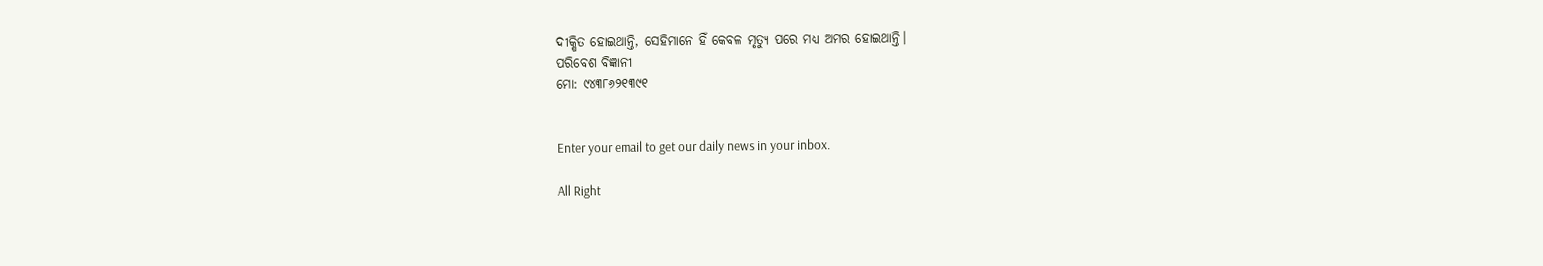ଦୀକ୍ଷିତ ହୋଇଥାନ୍ତି, ସେହିମାନେ ହିଁ କେବଳ ମୃତ୍ୟୁ ପରେ ମଧ୍ୟ ଅମର ହୋଇଥାନ୍ତି।
ପରିବେଶ ବିଜ୍ଞାନୀ
ମୋ: ୯୪୩୮୬୨୧୩୯୧


Enter your email to get our daily news in your inbox.

All Right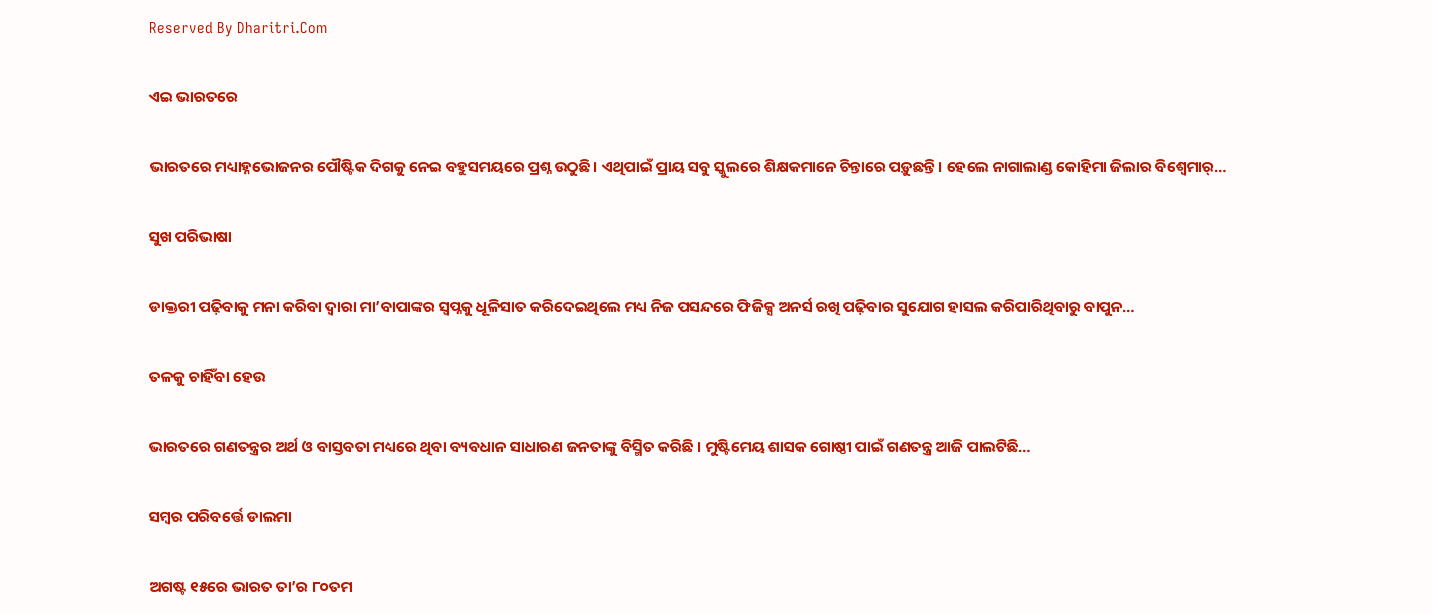Reserved By Dharitri.Com

ଏଇ ଭାରତରେ

ଭାରତରେ ମଧ୍ୟାହ୍ନଭୋଜନର ପୌଷ୍ଟିକ ଦିଗକୁ ନେଇ ବହୁସମୟରେ ପ୍ରଶ୍ନ ଉଠୁଛି। ଏଥିପାଇଁ ପ୍ରାୟ ସବୁ ସ୍କୁଲରେ ଶିକ୍ଷକମାନେ ଚିନ୍ତାରେ ପଡ଼ୁଛନ୍ତି। ହେଲେ ନାଗାଲାଣ୍ଡ କୋହିମା ଜିଲାର ବିଶ୍ୱେମାର୍‌…

ସୁଖ ପରିଭାଷା

ଡାକ୍ତରୀ ପଢ଼ିବାକୁ ମନା କରିବା ଦ୍ବାରା ମା’ବାପାଙ୍କର ସ୍ବପ୍ନକୁ ଧୂଳିସାତ କରିଦେଇଥିଲେ ମଧ୍ୟ ନିଜ ପସନ୍ଦରେ ଫିଜିକ୍ସ ଅନର୍ସ ରଖି ପଢ଼ିବାର ସୁଯୋଗ ହାସଲ କରିପାରିଥିବାରୁ ବାପୁନ…

ତଳକୁ ଚାହିଁବା ହେଉ

ଭାରତରେ ଗଣତନ୍ତ୍ରର ଅର୍ଥ ଓ ବାସ୍ତବତା ମଧ୍ୟରେ ଥିବା ବ୍ୟବଧାନ ସାଧାରଣ ଜନତାଙ୍କୁ ବିସ୍ମିତ କରିଛି । ମୁଷ୍ଟିମେୟ ଶାସକ ଗୋଷ୍ଠୀ ପାଇଁ ଗଣତନ୍ତ୍ର ଆଜି ପାଲଟିଛି…

ସମ୍ବର ପରିବର୍ତ୍ତେ ଡାଲମା

ଅଗଷ୍ଟ ୧୫ରେ ଭାରତ ତା’ର ୮୦ତମ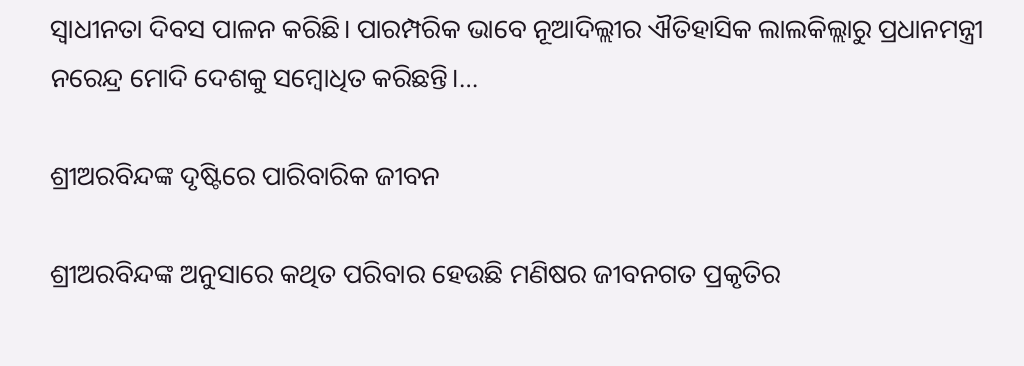ସ୍ବାଧୀନତା ଦିବସ ପାଳନ କରିଛି। ପାରମ୍ପରିକ ଭାବେ ନୂଆଦିଲ୍ଲୀର ଐତିହାସିକ ଲାଲକିଲ୍ଲାରୁ ପ୍ରଧାନମନ୍ତ୍ରୀ ନରେନ୍ଦ୍ର ମୋଦି ଦେଶକୁ ସମ୍ବୋଧିତ କରିଛନ୍ତି।…

ଶ୍ରୀଅରବିନ୍ଦଙ୍କ ଦୃଷ୍ଟିରେ ପାରିବାରିକ ଜୀବନ

ଶ୍ରୀଅରବିନ୍ଦଙ୍କ ଅନୁସାରେ କଥିତ ପରିବାର ହେଉଛି ମଣିଷର ଜୀବନଗତ ପ୍ରକୃତିର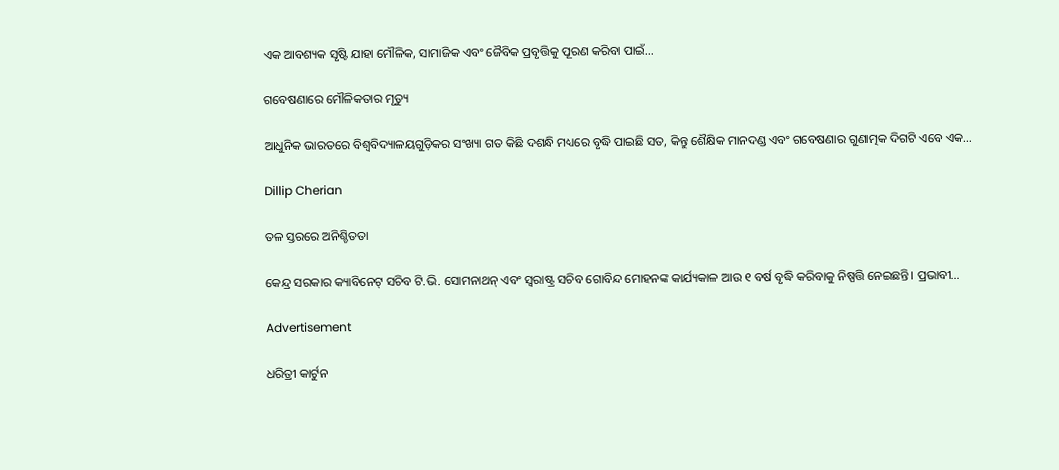ଏକ ଆବଶ୍ୟକ ସୃଷ୍ଟି ଯାହା ମୌଳିକ, ସାମାଜିକ ଏବଂ ଜୈବିକ ପ୍ରବୃତ୍ତିକୁ ପୂରଣ କରିବା ପାଇଁ…

ଗବେଷଣାରେ ମୌଳିକତାର ମୃତ୍ୟୁ

ଆଧୁନିକ ଭାରତରେ ବିଶ୍ୱବିଦ୍ୟାଳୟଗୁଡ଼ିକର ସଂଖ୍ୟା ଗତ କିଛି ଦଶନ୍ଧି ମଧ୍ୟରେ ବୃଦ୍ଧି ପାଇଛି ସତ, କିନ୍ତୁ ଶୈକ୍ଷିକ ମାନଦଣ୍ଡ ଏବଂ ଗବେଷଣାର ଗୁଣାତ୍ମକ ଦିଗଟି ଏବେ ଏକ…

Dillip Cherian

ତଳ ସ୍ତରରେ ଅନିଶ୍ଚିତତା

କେନ୍ଦ୍ର ସରକାର କ୍ୟାବିନେଟ୍‌ ସଚିବ ଟି.ଭି. ସୋମନାଥନ୍‌ ଏବଂ ସ୍ବରାଷ୍ଟ୍ର ସଚିବ ଗୋବିନ୍ଦ ମୋହନଙ୍କ କାର୍ଯ୍ୟକାଳ ଆଉ ୧ ବର୍ଷ ବୃଦ୍ଧି କରିବାକୁ ନିଷ୍ପତ୍ତି ନେଇଛନ୍ତି। ପ୍ରଭାବୀ…

Advertisement

ଧରିତ୍ରୀ କାର୍ଟୁନ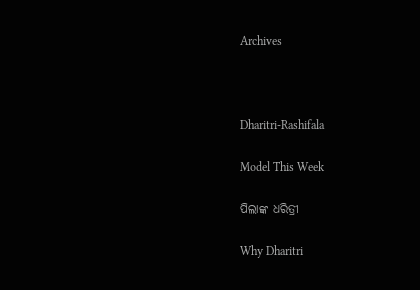Archives



Dharitri-Rashifala

Model This Week

ପିଲାଙ୍କ ଧରିତ୍ରୀ

Why Dharitri